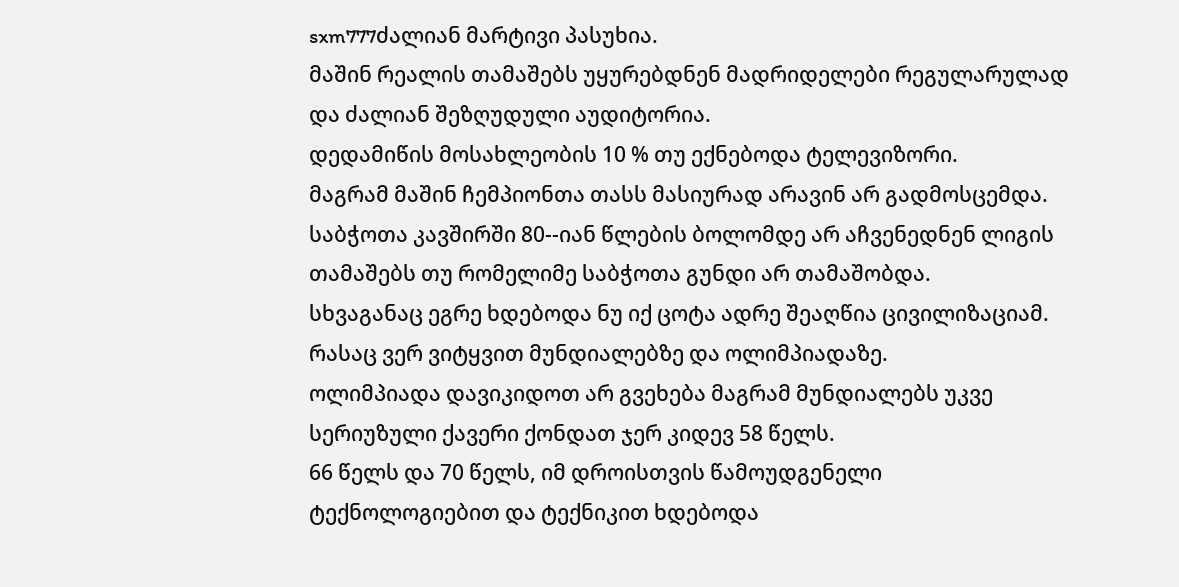sxm777ძალიან მარტივი პასუხია.
მაშინ რეალის თამაშებს უყურებდნენ მადრიდელები რეგულარულად და ძალიან შეზღუდული აუდიტორია.
დედამიწის მოსახლეობის 10 % თუ ექნებოდა ტელევიზორი.
მაგრამ მაშინ ჩემპიონთა თასს მასიურად არავინ არ გადმოსცემდა.
საბჭოთა კავშირში 80--იან წლების ბოლომდე არ აჩვენედნენ ლიგის თამაშებს თუ რომელიმე საბჭოთა გუნდი არ თამაშობდა.
სხვაგანაც ეგრე ხდებოდა ნუ იქ ცოტა ადრე შეაღწია ცივილიზაციამ.
რასაც ვერ ვიტყვით მუნდიალებზე და ოლიმპიადაზე.
ოლიმპიადა დავიკიდოთ არ გვეხება მაგრამ მუნდიალებს უკვე სერიუზული ქავერი ქონდათ ჯერ კიდევ 58 წელს.
66 წელს და 70 წელს, იმ დროისთვის წამოუდგენელი ტექნოლოგიებით და ტექნიკით ხდებოდა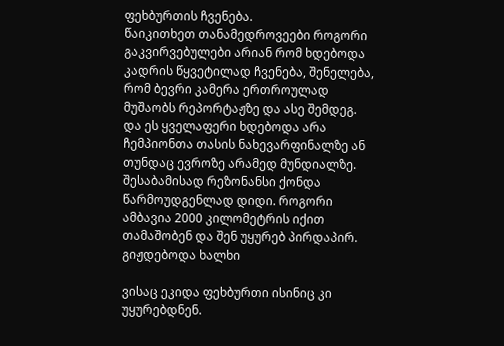ფეხბურთის ჩვენება.
წაიკითხეთ თანამედროვეები როგორი გაკვირვებულები არიან რომ ხდებოდა კადრის წყვეტილად ჩვენება, შენელება, რომ ბევრი კამერა ერთროულად მუშაობს რეპორტაჟზე და ასე შემდეგ.
და ეს ყველაფერი ხდებოდა არა ჩემპიონთა თასის ნახევარფინალზე ან თუნდაც ევროზე არამედ მუნდიალზე.
შესაბამისად რეზონანსი ქონდა წარმოუდგენლად დიდი. როგორი ამბავია 2000 კილომეტრის იქით თამაშობენ და შენ უყურებ პირდაპირ. გიჟდებოდა ხალხი

ვისაც ეკიდა ფეხბურთი ისინიც კი უყურებდნენ.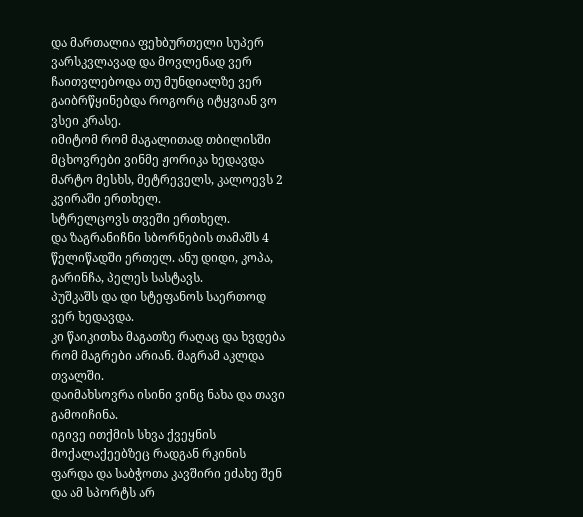და მართალია ფეხბურთელი სუპერ ვარსკვლავად და მოვლენად ვერ ჩაითვლებოდა თუ მუნდიალზე ვერ გაიბრწყინებდა როგორც იტყვიან ვო ვსეი კრასე.
იმიტომ რომ მაგალითად თბილისში მცხოვრები ვინმე ჟორიკა ხედავდა მარტო მესხს, მეტრეველს, კალოევს 2 კვირაში ერთხელ.
სტრელცოვს თვეში ერთხელ.
და ზაგრანიჩნი სბორნების თამაშს 4 წელიწადში ერთელ. ანუ დიდი, კოპა, გარინჩა, პელეს სასტავს.
პუშკაშს და დი სტეფანოს საერთოდ ვერ ხედავდა.
კი წაიკითხა მაგათზე რაღაც და ხვდება რომ მაგრები არიან. მაგრამ აკლდა თვალში.
დაიმახსოვრა ისინი ვინც ნახა და თავი გამოიჩინა.
იგივე ითქმის სხვა ქვეყნის მოქალაქეებზეც რადგან რკინის ფარდა და საბჭოთა კავშირი ეძახე შენ და ამ სპორტს არ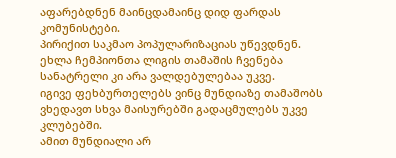აფარებდნენ მაინცდამაინც დიდ ფარდას კომუნისტები.
პირიქით საკმაო პოპულარიზაციას უწევდნენ.
ეხლა ჩემპიონთა ლიგის თამაშის ჩვენება სანატრელი კი არა ვალდებულებაა უკვე.
იგივე ფეხბურთელებს ვინც მუნდიაზე თამაშობს ვხედავთ სხვა მაისურებში გადაცმულებს უკვე კლუბებში.
ამით მუნდიალი არ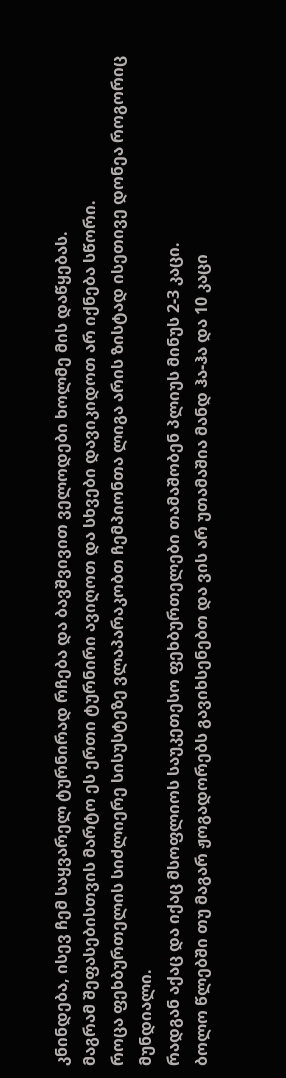კნინდება, ისევ ჩემ საყვარელ ტურნირად რჩება და ბავშვივით ველოდები ხოლმე მის დაწყებას.
მაგრამ შეფასებისთვის მარტო ეს ერთი ტურნირი ავიღოთ და სხვები დავიკიდოთ არ იქნება სწორი.
როცა ფეხბურთელის სიძლიერე სისუსტეზე ვლაპარაკობთ ჩემპიონთა ლიგა არის ზისტად ისეთივე დონეა როგორიც მუნდიალი.
რადგან აქაც და იქაც მსოფლიოს საუკეთესო ფეხბურთელები თამაშობენ პლიუს მინუს 2-3 კაცი.
ბოლო წლებში თუ მაგარ ჟოგადორებს გავიხსენებთ და ვის არ უთამაშია მანდ ჰა-ჰა და 10 კაცი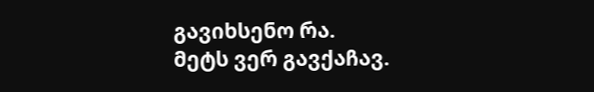გავიხსენო რა.
მეტს ვერ გავქაჩავ.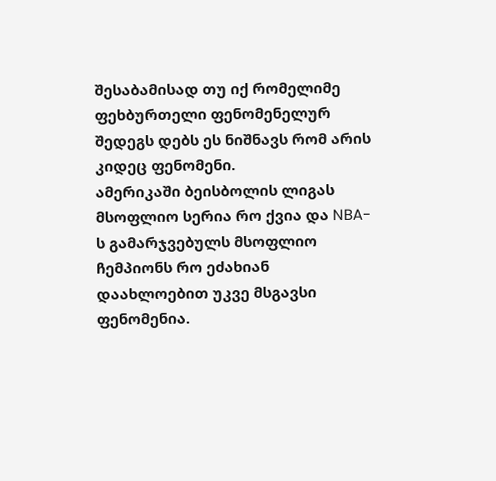შესაბამისად თუ იქ რომელიმე ფეხბურთელი ფენომენელურ შედეგს დებს ეს ნიშნავს რომ არის კიდეც ფენომენი.
ამერიკაში ბეისბოლის ლიგას მსოფლიო სერია რო ქვია და NBA-ს გამარჯვებულს მსოფლიო ჩემპიონს რო ეძახიან დაახლოებით უკვე მსგავსი ფენომენია.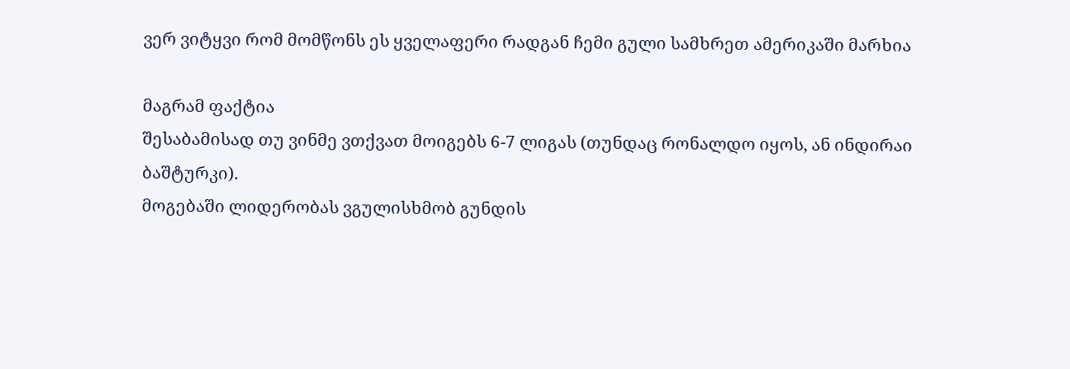ვერ ვიტყვი რომ მომწონს ეს ყველაფერი რადგან ჩემი გული სამხრეთ ამერიკაში მარხია

მაგრამ ფაქტია
შესაბამისად თუ ვინმე ვთქვათ მოიგებს 6-7 ლიგას (თუნდაც რონალდო იყოს, ან ინდირაი ბაშტურკი).
მოგებაში ლიდერობას ვგულისხმობ გუნდის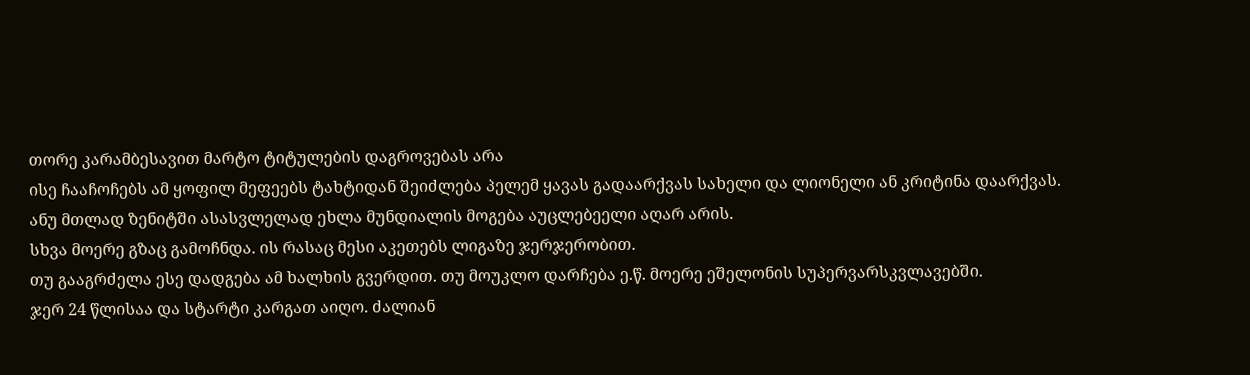თორე კარამბესავით მარტო ტიტულების დაგროვებას არა
ისე ჩააჩოჩებს ამ ყოფილ მეფეებს ტახტიდან შეიძლება პელემ ყავას გადაარქვას სახელი და ლიონელი ან კრიტინა დაარქვას.
ანუ მთლად ზენიტში ასასვლელად ეხლა მუნდიალის მოგება აუცლებეელი აღარ არის.
სხვა მოერე გზაც გამოჩნდა. ის რასაც მესი აკეთებს ლიგაზე ჯერჯერობით.
თუ გააგრძელა ესე დადგება ამ ხალხის გვერდით. თუ მოუკლო დარჩება ე.წ. მოერე ეშელონის სუპერვარსკვლავებში.
ჯერ 24 წლისაა და სტარტი კარგათ აიღო. ძალიან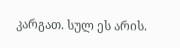კარგათ. სულ ეს არის.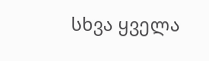სხვა ყველა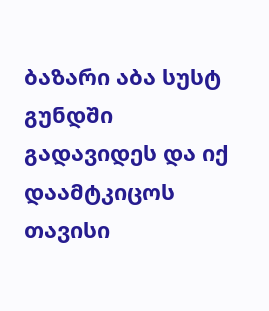ბაზარი აბა სუსტ გუნდში გადავიდეს და იქ დაამტკიცოს თავისი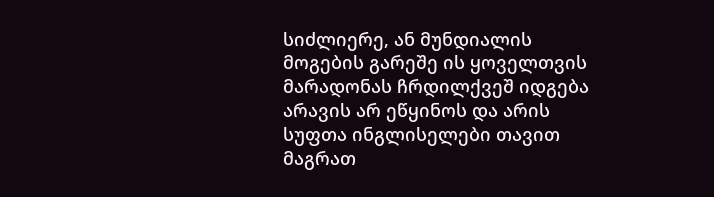სიძლიერე, ან მუნდიალის მოგების გარეშე ის ყოველთვის მარადონას ჩრდილქვეშ იდგება არავის არ ეწყინოს და არის სუფთა ინგლისელები თავით მაგრათ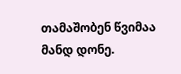თამაშობენ წვიმაა მანდ დონე.